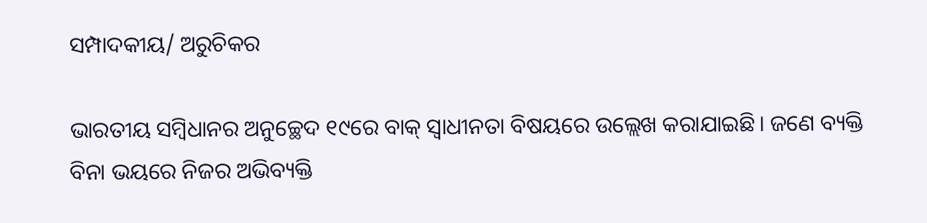ସମ୍ପାଦକୀୟ/ ଅରୁଚିକର

ଭାରତୀୟ ସମ୍ବିଧାନର ଅନୁଚ୍ଛେଦ ୧୯ରେ ବାକ୍‌ ସ୍ବାଧୀନତା ବିଷୟରେ ଉଲ୍ଲେଖ କରାଯାଇଛି। ଜଣେ ବ୍ୟକ୍ତି ବିନା ଭୟରେ ନିଜର ଅଭିବ୍ୟକ୍ତି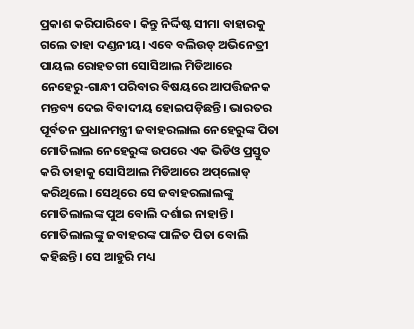ପ୍ରକାଶ କରିପାରିବେ। କିନ୍ତୁ ନିର୍ଦ୍ଦିଷ୍ଟ ସୀମା ବାହାରକୁ ଗଲେ ତାହା ଦଣ୍ଡନୀୟ। ଏବେ ବଲିଉଡ୍‌ ଅଭିନେତ୍ରୀ ପାୟଲ ରୋହତଗୀ ସୋସିଆଲ ମିଡିଆରେ ନେହେରୁ-ଗାନ୍ଧୀ ପରିବାର ବିଷୟରେ ଆପତ୍ତିଜନକ ମନ୍ତବ୍ୟ ଦେଇ ବିବାଦୀୟ ହୋଇପଡ଼ିଛନ୍ତି। ଭାରତର ପୂର୍ବତନ ପ୍ରଧାନମନ୍ତ୍ରୀ ଜବାହରଲାଲ ନେହେରୁଙ୍କ ପିତା ମୋତିଲାଲ ନେହେରୁଙ୍କ ଉପରେ ଏକ ଭିଡିଓ ପ୍ରସ୍ତୁତ କରି ତାହାକୁ ସୋସିଆଲ ମିଡିଆରେ ଅପ୍‌ଲୋଡ୍‌ କରିଥିଲେ। ସେଥିରେ ସେ ଜବାହରଲାଲଙ୍କୁ ମୋତିଲାଲଙ୍କ ପୁଅ ବୋଲି ଦର୍ଶାଇ ନାହାନ୍ତି। ମୋତିଲାଲଙ୍କୁ ଜବାହରଙ୍କ ପାଳିତ ପିତା ବୋଲି କହିଛନ୍ତି। ସେ ଆହୁରି ମଧ୍ୟ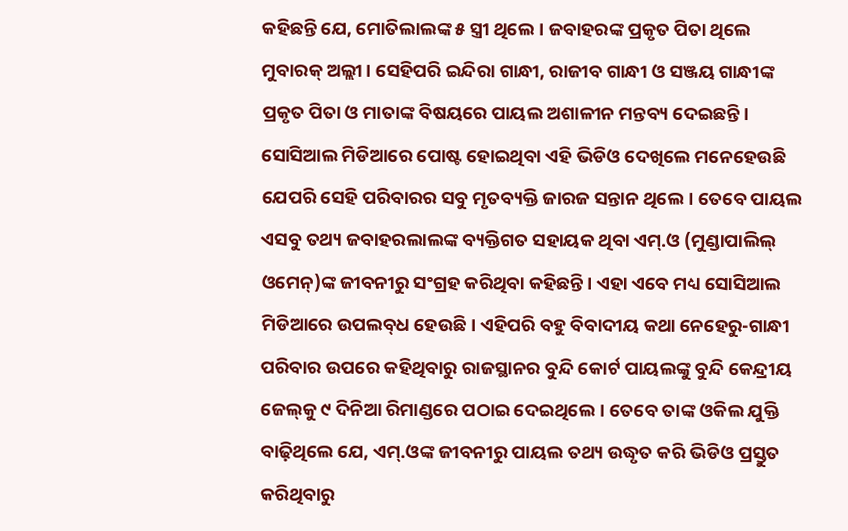କହିଛନ୍ତି ଯେ, ମୋତିଲାଲଙ୍କ ୫ ସ୍ତ୍ରୀ ଥିଲେ। ଜବାହରଙ୍କ ପ୍ରକୃତ ପିତା ଥିଲେ ମୁବାରକ୍‌ ଅଲ୍ଲୀ। ସେହିପରି ଇନ୍ଦିରା ଗାନ୍ଧୀ, ରାଜୀବ ଗାନ୍ଧୀ ଓ ସଞ୍ଜୟ ଗାନ୍ଧୀଙ୍କ ପ୍ରକୃତ ପିତା ଓ ମାତାଙ୍କ ବିଷୟରେ ପାୟଲ ଅଶାଳୀନ ମନ୍ତବ୍ୟ ଦେଇଛନ୍ତି। ସୋସିଆଲ ମିଡିଆରେ ପୋଷ୍ଟ ହୋଇଥିବା ଏହି ଭିଡିଓ ଦେଖିଲେ ମନେହେଉଛି ଯେପରି ସେହି ପରିବାରର ସବୁ ମୃତବ୍ୟକ୍ତି ଜାରଜ ସନ୍ତାନ ଥିଲେ। ତେବେ ପାୟଲ ଏସବୁ ତଥ୍ୟ ଜବାହରଲାଲଙ୍କ ବ୍ୟକ୍ତିଗତ ସହାୟକ ଥିବା ଏମ୍‌.ଓ (ମୁଣ୍ଡାପାଲିଲ୍‌ ଓମେନ୍‌)ଙ୍କ ଜୀବନୀରୁ ସଂଗ୍ରହ କରିଥିବା କହିଛନ୍ତି। ଏହା ଏବେ ମଧ୍ୟ ସୋସିଆଲ ମିଡିଆରେ ଉପଲବ୍‌ଧ ହେଉଛି। ଏହିପରି ବହୁ ବିବାଦୀୟ କଥା ନେହେରୁ-ଗାନ୍ଧୀ ପରିବାର ଉପରେ କହିଥିବାରୁ ରାଜସ୍ଥାନର ବୁନ୍ଦି କୋର୍ଟ ପାୟଲଙ୍କୁ ବୁନ୍ଦି କେନ୍ଦ୍ରୀୟ ଜେଲ୍‌କୁ ୯ ଦିନିଆ ରିମାଣ୍ଡରେ ପଠାଇ ଦେଇଥିଲେ। ତେବେ ତାଙ୍କ ଓକିଲ ଯୁକ୍ତି ବାଢ଼ିଥିଲେ ଯେ, ଏମ୍‌.ଓଙ୍କ ଜୀବନୀରୁ ପାୟଲ ତଥ୍ୟ ଉଦ୍ଧୃତ କରି ଭିଡିଓ ପ୍ରସ୍ତୁତ କରିଥିବାରୁ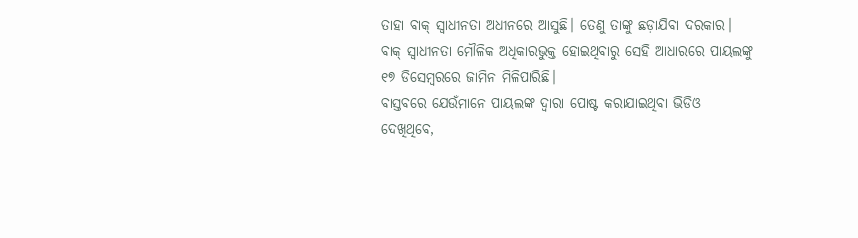ତାହା ବାକ୍‌ ସ୍ବାଧୀନତା ଅଧୀନରେ ଆସୁଛି। ତେଣୁ ତାଙ୍କୁ ଛଡ଼ାଯିବା ଦରକାର। ବାକ୍‌ ସ୍ବାଧୀନତା ମୌଳିକ ଅଧିକାରଭୁକ୍ତ ହୋଇଥିବାରୁ ସେହି ଆଧାରରେ ପାୟଲଙ୍କୁ ୧୭ ଡିସେମ୍ବରରେ ଜାମିନ ମିଳିପାରିଛି।
ବାସ୍ତବରେ ଯେଉଁମାନେ ପାୟଲଙ୍କ ଦ୍ୱାରା ପୋଷ୍ଟ କରାଯାଇଥିବା ଭିଡିଓ ଦେଖିଥିବେ,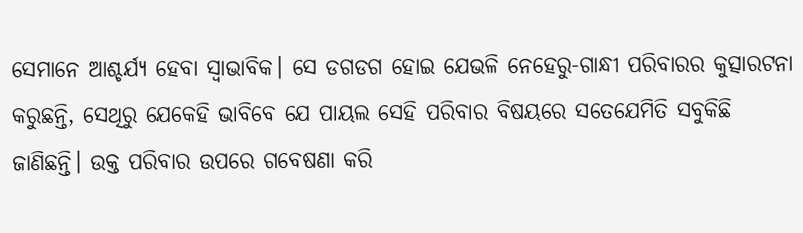ସେମାନେ ଆଶ୍ଚର୍ଯ୍ୟ ହେବା ସ୍ବାଭାବିକ। ସେ ଡଗଡଗ ହୋଇ ଯେଭଳି ନେହେରୁ-ଗାନ୍ଧୀ ପରିବାରର କୁତ୍ସାରଟନା କରୁଛନ୍ତି, ସେଥିରୁ ଯେକେହି ଭାବିବେ ଯେ ପାୟଲ ସେହି ପରିବାର ବିଷୟରେ ସତେଯେମିତି ସବୁକିଛି ଜାଣିଛନ୍ତି। ଉକ୍ତ ପରିବାର ଉପରେ ଗବେଷଣା କରି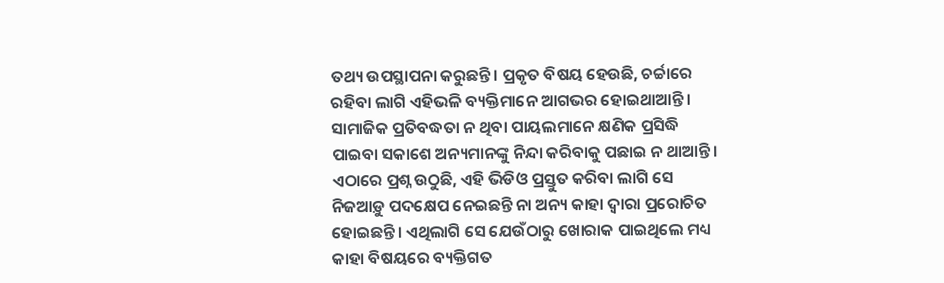ତଥ୍ୟ ଉପସ୍ଥାପନା କରୁଛନ୍ତି। ପ୍ରକୃତ ବିଷୟ ହେଉଛି, ଚର୍ଚ୍ଚାରେ ରହିବା ଲାଗି ଏହିଭଳି ବ୍ୟକ୍ତିମାନେ ଆଗଭର ହୋଇଥାଆନ୍ତି। ସାମାଜିକ ପ୍ରତିବଦ୍ଧତା ନ ଥିବା ପାୟଲମାନେ କ୍ଷଣିକ ପ୍ରସିଦ୍ଧି ପାଇବା ସକାଶେ ଅନ୍ୟମାନଙ୍କୁ ନିନ୍ଦା କରିବାକୁ ପଛାଇ ନ ଥାଆନ୍ତି। ଏଠାରେ ପ୍ରଶ୍ନ ଉଠୁଛି, ଏହି ଭିଡିଓ ପ୍ରସ୍ତୁତ କରିବା ଲାଗି ସେ ନିଜଆଡ଼ୁ ପଦକ୍ଷେପ ନେଇଛନ୍ତି ନା ଅନ୍ୟ କାହା ଦ୍ୱାରା ପ୍ରରୋଚିତ ହୋଇଛନ୍ତି। ଏଥିଲାଗି ସେ ଯେଉଁଠାରୁ ଖୋରାକ ପାଇଥିଲେ ମଧ୍ୟ କାହା ବିଷୟରେ ବ୍ୟକ୍ତିଗତ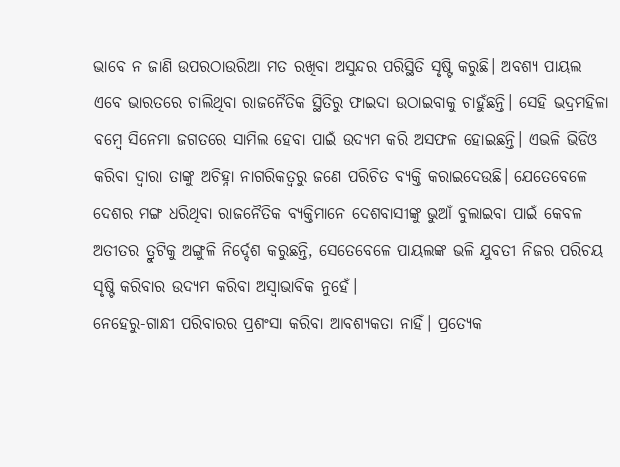ଭାବେ ନ ଜାଣି ଉପରଠାଉରିଆ ମତ ରଖିବା ଅସୁନ୍ଦର ପରିସ୍ଥିତି ସୃଷ୍ଟି କରୁଛି। ଅବଶ୍ୟ ପାୟଲ ଏବେ ଭାରତରେ ଚାଲିଥିବା ରାଜନୈତିକ ସ୍ଥିତିରୁ ଫାଇଦା ଉଠାଇବାକୁ ଚାହୁଁଛନ୍ତି। ସେହି ଭଦ୍ରମହିଳା ବମ୍ବେ ସିନେମା ଜଗତରେ ସାମିଲ ହେବା ପାଇଁ ଉଦ୍ୟମ କରି ଅସଫଳ ହୋଇଛନ୍ତି। ଏଭଳି ଭିଡିଓ କରିବା ଦ୍ୱାରା ତାଙ୍କୁ ଅଚିହ୍ନା ନାଗରିକତ୍ୱରୁ ଜଣେ ପରିଚିତ ବ୍ୟକ୍ତି କରାଇଦେଉଛି। ଯେତେବେଳେ ଦେଶର ମଙ୍ଗ ଧରିଥିବା ରାଜନୈତିକ ବ୍ୟକ୍ତିମାନେ ଦେଶବାସୀଙ୍କୁ ଭୁଆଁ ବୁଲାଇବା ପାଇଁ କେବଳ ଅତୀତର ତ୍ରୁଟିକୁ ଅଙ୍ଗୁଳି ନିର୍ଦ୍ଦେଶ କରୁଛନ୍ତି, ସେତେବେଳେ ପାୟଲଙ୍କ ଭଳି ଯୁବତୀ ନିଜର ପରିଚୟ ସୃଷ୍ଟି କରିବାର ଉଦ୍ୟମ କରିବା ଅସ୍ବାଭାବିକ ନୁହେଁ।
ନେହେରୁ-ଗାନ୍ଧୀ ପରିବାରର ପ୍ରଶଂସା କରିବା ଆବଶ୍ୟକତା ନାହିଁ। ପ୍ରତ୍ୟେକ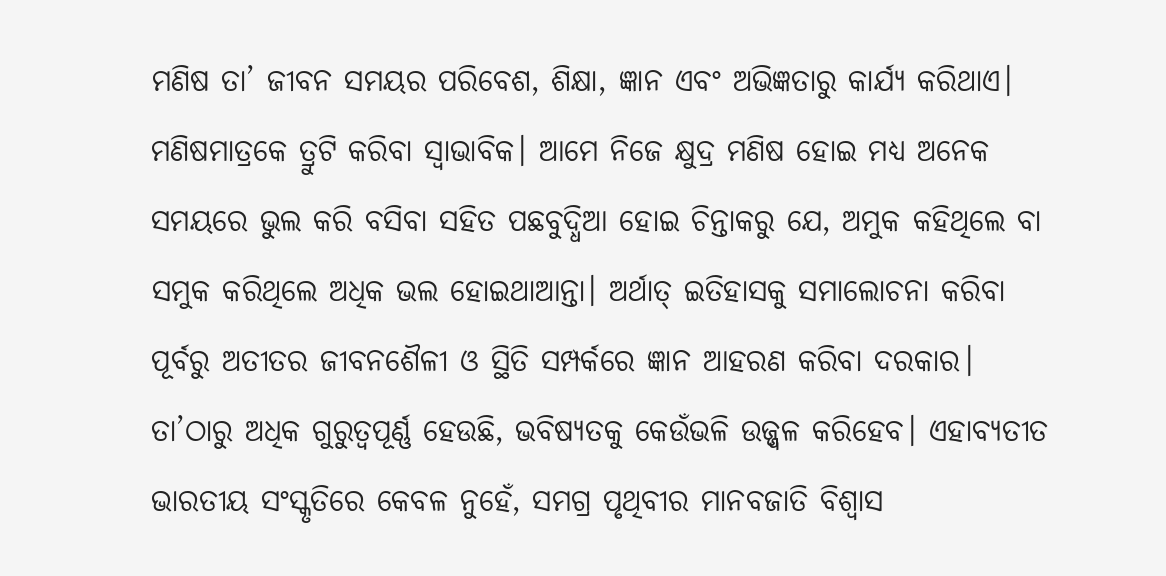ମଣିଷ ତା’ ଜୀବନ ସମୟର ପରିବେଶ, ଶିକ୍ଷା, ଜ୍ଞାନ ଏବଂ ଅଭିଜ୍ଞତାରୁ କାର୍ଯ୍ୟ କରିଥାଏ। ମଣିଷମାତ୍ରକେ ତ୍ରୁଟି କରିବା ସ୍ବାଭାବିକ। ଆମେ ନିଜେ କ୍ଷୁଦ୍ର ମଣିଷ ହୋଇ ମଧ୍ୟ ଅନେକ ସମୟରେ ଭୁଲ କରି ବସିବା ସହିତ ପଛବୁଦ୍ଧିଆ ହୋଇ ଚିନ୍ତାକରୁ ଯେ, ଅମୁକ କହିଥିଲେ ବା ସମୁକ କରିଥିଲେ ଅଧିକ ଭଲ ହୋଇଥାଆନ୍ତା। ଅର୍ଥାତ୍‌ ଇତିହାସକୁ ସମାଲୋଚନା କରିବା ପୂର୍ବରୁ ଅତୀତର ଜୀବନଶୈଳୀ ଓ ସ୍ଥିତି ସମ୍ପର୍କରେ ଜ୍ଞାନ ଆହରଣ କରିବା ଦରକାର। ତା’ଠାରୁ ଅଧିକ ଗୁରୁତ୍ୱପୂର୍ଣ୍ଣ ହେଉଛି, ଭବିଷ୍ୟତକୁ କେଉଁଭଳି ଉଜ୍ଜ୍ୱଳ କରିହେବ। ଏହାବ୍ୟତୀତ ଭାରତୀୟ ସଂସ୍କୃତିରେ କେବଳ ନୁହେଁ, ସମଗ୍ର ପୃଥିବୀର ମାନବଜାତି ବିଶ୍ୱାସ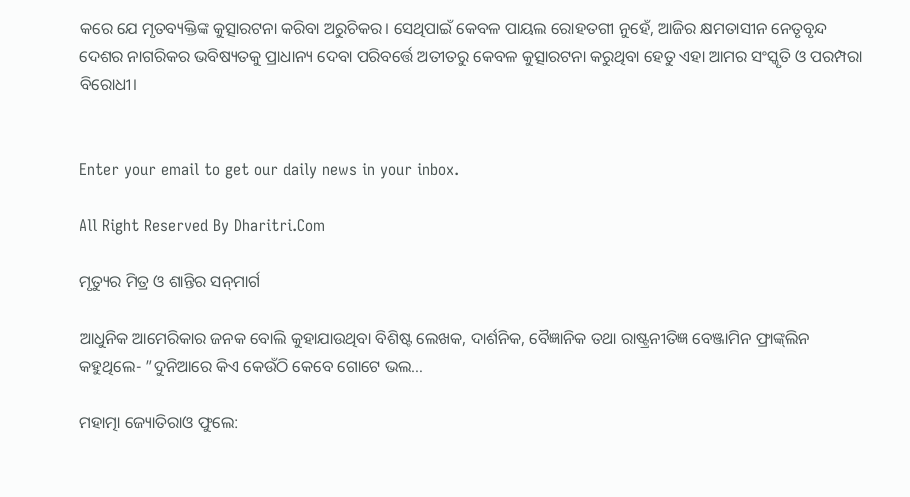କରେ ଯେ ମୃତବ୍ୟକ୍ତିଙ୍କ କୁତ୍ସାରଟନା କରିବା ଅରୁଚିକର। ସେଥିପାଇଁ କେବଳ ପାୟଲ ରୋହତଗୀ ନୁହେଁ, ଆଜିର କ୍ଷମତାସୀନ ନେତୃବୃନ୍ଦ ଦେଶର ନାଗରିକର ଭବିଷ୍ୟତକୁ ପ୍ରାଧାନ୍ୟ ଦେବା ପରିବର୍ତ୍ତେ ଅତୀତରୁ କେବଳ କୁତ୍ସାରଟନା କରୁଥିବା ହେତୁ ଏହା ଆମର ସଂସ୍କୃତି ଓ ପରମ୍ପରା ବିରୋଧୀ।


Enter your email to get our daily news in your inbox.

All Right Reserved By Dharitri.Com

ମୃତ୍ୟୁର ମିତ୍ର ଓ ଶାନ୍ତିର ସନ୍‌ମାର୍ଗ

ଆଧୁନିକ ଆମେରିକାର ଜନକ ବୋଲି କୁହାଯାଉଥିବା ବିଶିଷ୍ଟ ଲେଖକ, ଦାର୍ଶନିକ, ବୈଜ୍ଞାନିକ ତଥା ରାଷ୍ଟ୍ରନୀତିଜ୍ଞ ବେଞ୍ଜାମିନ ଫ୍ରାଙ୍କ୍‌ଲିନ କହୁଥିଲେ- ”ଦୁନିଆରେ କିଏ କେଉଁଠି କେବେ ଗୋଟେ ଭଲ…

ମହାତ୍ମା ଜ୍ୟୋତିରାଓ ଫୁଲେ: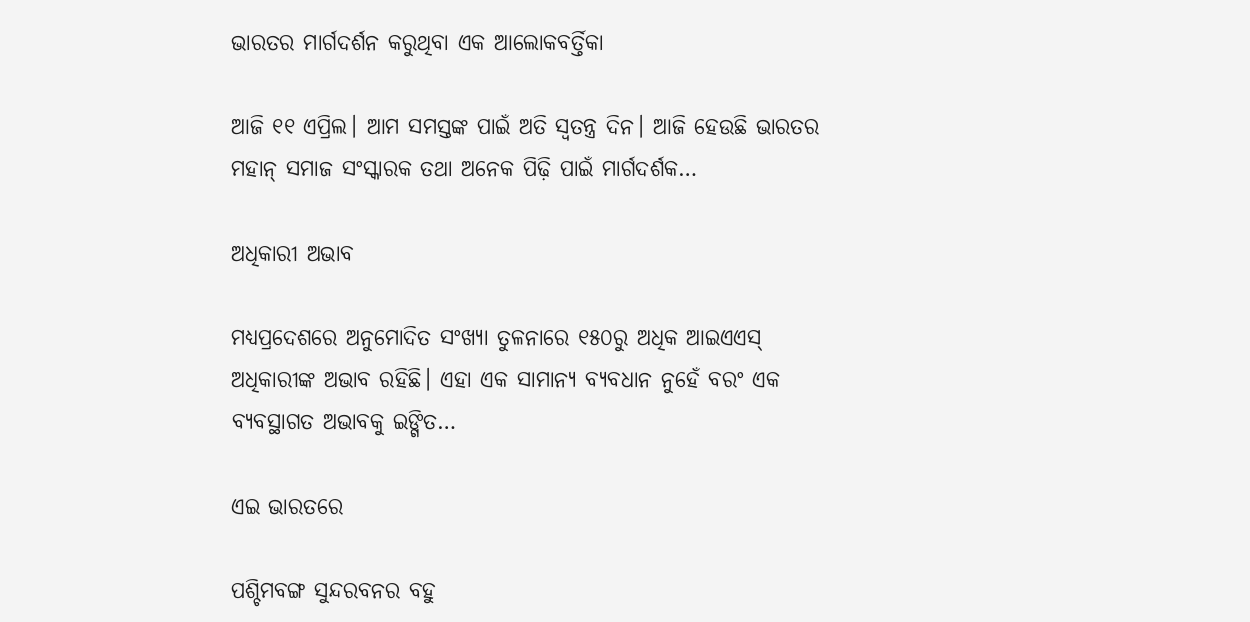ଭାରତର ମାର୍ଗଦର୍ଶନ କରୁଥିବା ଏକ ଆଲୋକବର୍ତ୍ତିକା

ଆଜି ୧୧ ଏପ୍ରିଲ। ଆମ ସମସ୍ତଙ୍କ ପାଇଁ ଅତି ସ୍ବତନ୍ତ୍ର ଦିନ। ଆଜି ହେଉଛି ଭାରତର ମହାନ୍‌ ସମାଜ ସଂସ୍କାରକ ତଥା ଅନେକ ପିଢ଼ି ପାଇଁ ମାର୍ଗଦର୍ଶକ…

ଅଧିକାରୀ ଅଭାବ

ମଧ୍ୟପ୍ରଦେଶରେ ଅନୁମୋଦିତ ସଂଖ୍ୟା ତୁଳନାରେ ୧୫୦ରୁ ଅଧିକ ଆଇଏଏସ୍‌ ଅଧିକାରୀଙ୍କ ଅଭାବ ରହିଛି। ଏହା ଏକ ସାମାନ୍ୟ ବ୍ୟବଧାନ ନୁହେଁ ବରଂ ଏକ ବ୍ୟବସ୍ଥାଗତ ଅଭାବକୁ ଇଙ୍ଗିତ…

ଏଇ ଭାରତରେ

ପଶ୍ଚିମବଙ୍ଗ ସୁନ୍ଦରବନର ବହୁ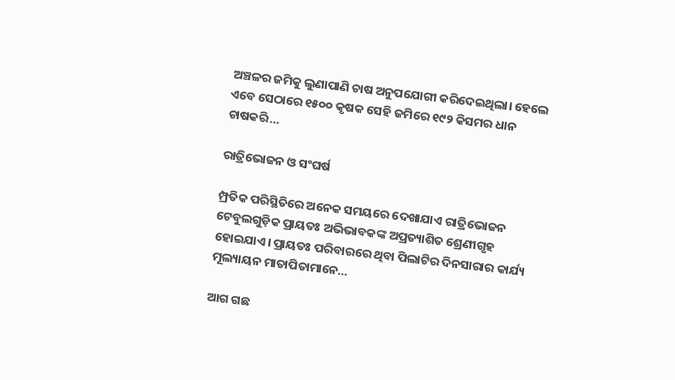ଅଞ୍ଚଳର ଜମିକୁ ଲୁଣାପାଣି ଚାଷ ଅନୁପଯୋଗୀ କରିଦେଇଥିଲା। ହେଲେ ଏବେ ସେଠାରେ ୧୫୦୦ କୃଷକ ସେହି ଜମିରେ ୧୯୨ କିସମର ଧାନ ଚାଷକରି…

ରାତ୍ରିଭୋଜନ ଓ ସଂଘର୍ଷ

ମ୍ପ୍ରତିକ ପରିସ୍ଥିତିରେ ଅନେକ ସମୟରେ ଦେଖାଯାଏ ରାତ୍ରିଭୋଜନ ଟେବୁଲଗୁଡ଼ିକ ପ୍ରାୟତଃ ଅଭିଭାବକଙ୍କ ଅପ୍ରତ୍ୟାଶିତ ଶ୍ରେଣୀଗୃହ ହୋଇଯାଏ। ପ୍ରାୟତଃ ପରିବାରରେ ଥିବା ପିଲାଟିର ଦିନସାରାର କାର୍ଯ୍ୟ ମୂଲ୍ୟାୟନ ମାତାପିତାମାନେ…

ଆଗ ଗଛ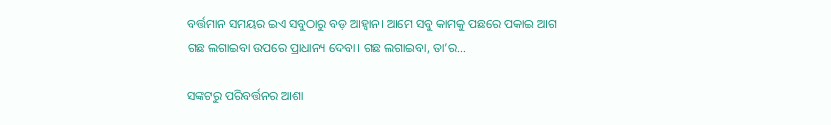ବର୍ତ୍ତମାନ ସମୟର ଇଏ ସବୁଠାରୁ ବଡ଼ ଆହ୍ବାନ। ଆମେ ସବୁ କାମକୁ ପଛରେ ପକାଇ ଆଗ ଗଛ ଲଗାଇବା ଉପରେ ପ୍ରାଧାନ୍ୟ ଦେବା। ଗଛ ଲଗାଇବା, ତା’ର…

ସଙ୍କଟରୁ ପରିବର୍ତ୍ତନର ଆଶା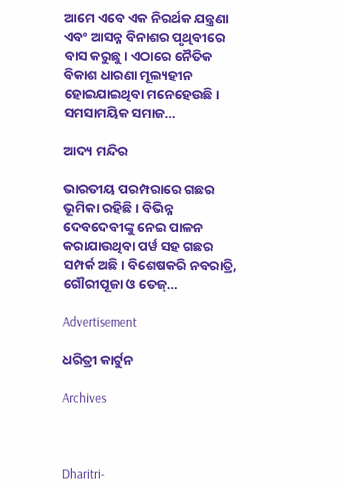ଆମେ ଏବେ ଏକ ନିରର୍ଥକ ଯନ୍ତ୍ରଣା ଏବଂ ଆସନ୍ନ ବିନାଶର ପୃଥିବୀରେ ବାସ କରୁଛୁ। ଏଠାରେ ନୈତିକ ବିକାଶ ଧାରଣା ମୂଲ୍ୟହୀନ ହୋଇଯାଇଥିବା ମନେହେଉଛି। ସମସାମୟିକ ସମାଜ…

ଆଦ୍ୟ ମନ୍ଦିର

ଭାରତୀୟ ପରମ୍ପରାରେ ଗଛର ଭୂମିକା ରହିଛି। ବିଭିନ୍ନ ଦେବଦେବୀଙ୍କୁ ନେଇ ପାଳନ କରାଯାଉଥିବା ପର୍ୱ ସହ ଗଛର ସମ୍ପର୍କ ଅଛି। ବିଶେଷକରି ନବରାତ୍ରି, ଗୌରୀପୂଜା ଓ ତେଜ୍‌…

Advertisement

ଧରିତ୍ରୀ କାର୍ଟୁନ

Archives



Dharitri-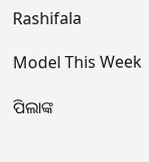Rashifala

Model This Week

ପିଲାଙ୍କ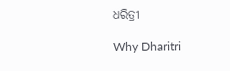ଧରିତ୍ରୀ

Why Dharitri